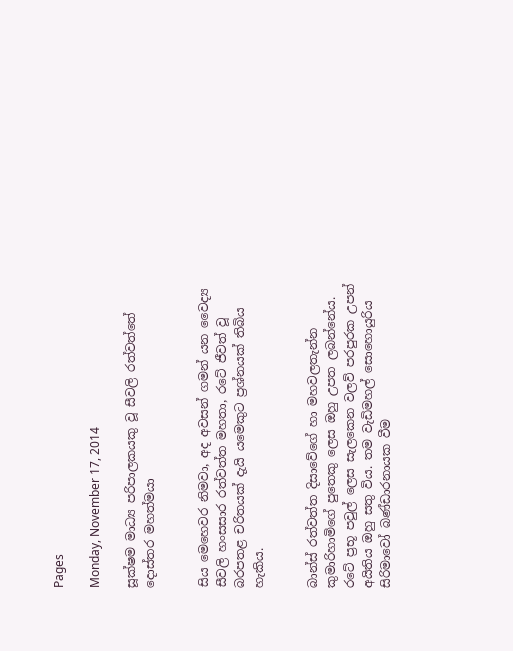Pages

Monday, November 17, 2014

සූක්‌ෂම මාධ්‍ය පරිපාලකයකු වූ සීවලි රත්වත්තේ දොස්‌තර මහත්මයා


සිය මෙහෙවර නිමවා, අද අවසන් ගමන් යන වෛද්‍ය සීවලි හංසසාර රත්වත්ත මහතා, රටේ ජීවත් වූ බරපතළ චරිතයක්‌ දැයි යමෙකුට ප්‍රශ්නයක්‌ තිබිය හැකිය.


බාන්ස්‌ රත්වත්ත දිසාවේගේ හා මහවලතැන්න කුමාරිහාමිගේ පුතෙකු ලෙස ඔහු උපත ලබන්නේය. රටේ ප්‍රභූ පවුල් ලෙස සැලකෙන වලව් පරපුරක උපන් අයිතිය ඔහු සතු විය. තම වැඩිමහල් සොහොයුරිය සිරිමාවෝ බණ්‌ඩාරනායක වීම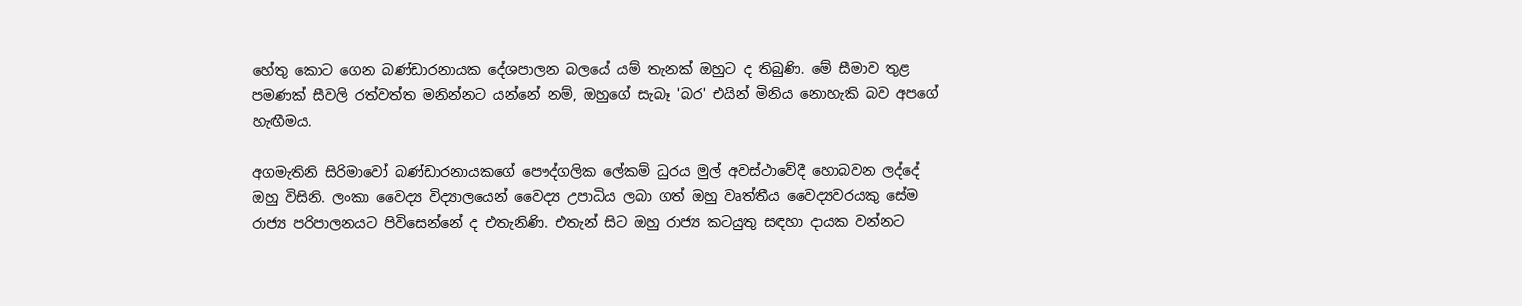හේතු කොට ගෙන බණ්‌ඩාරනායක දේශපාලන බලයේ යම් තැනක්‌ ඔහුට ද තිබුණි. මේ සීමාව තුළ පමණක්‌ සීවලි රත්වත්ත මනින්නට යන්නේ නම්, ඔහුගේ සැබෑ 'බර' එයින් මිනිය නොහැකි බව අපගේ හැඟීමය.

අගමැතිනි සිරිමාවෝ බණ්‌ඩාරනායකගේ පෞද්ගලික ලේකම් ධුරය මුල් අවස්‌ථාවේදී හොබවන ලද්දේ ඔහු විසිනි. ලංකා වෛද්‍ය විද්‍යාලයෙන් වෛද්‍ය උපාධිය ලබා ගත් ඔහු වෘත්තීය වෛද්‍යවරයකු සේම රාජ්‍ය පරිපාලනයට පිවිසෙන්නේ ද එතැනිණි. එතැන් සිට ඔහු රාජ්‍ය කටයුතු සඳහා දායක වන්නට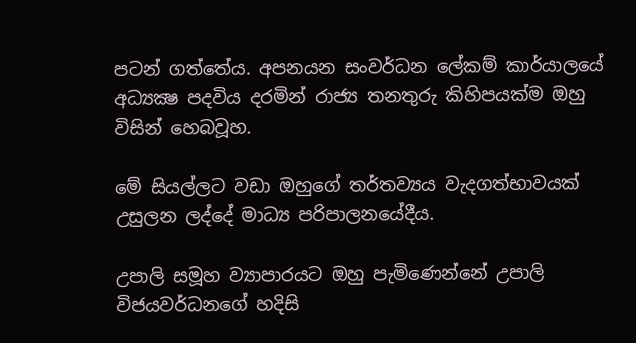පටන් ගත්තේය. අපනයන සංවර්ධන ලේකම් කාර්යාලයේ අධ්‍යක්‍ෂ පදවිය දරමින් රාජ්‍ය තනතුරු කිහිපයක්‌ම ඔහු විසින් හෙබවූහ.

මේ සියල්ලට වඩා ඔහුගේ තර්තව්‍යය වැදගත්භාවයක්‌ උසුලන ලද්දේ මාධ්‍ය පරිපාලනයේදීය.

උපාලි සමූහ ව්‍යාපාරයට ඔහු පැමිණෙන්නේ උපාලි විජයවර්ධනගේ හදිසි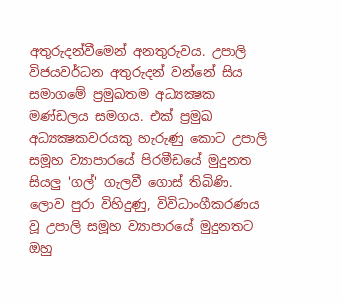අතුරුදන්වීමෙන් අනතුරුවය. උපාලි විජයවර්ධන අතුරුදන් වන්නේ සිය සමාගමේ ප්‍රමුඛතම අධ්‍යක්‍ෂක මණ්‌ඩලය සමගය. එක්‌ ප්‍රමුඛ අධ්‍යක්‍ෂකවරයකු හැරුණු කොට උපාලි සමූහ ව්‍යාපාරයේ පිරමීඩයේ මුදුනත සියලු 'ගල්' ගැලවී ගොස්‌ තිබිණි. ලොව පුරා විහිදුණු, විවිධාංගීකරණය වූ උපාලි සමූහ ව්‍යාපාරයේ මුදුනතට ඔහු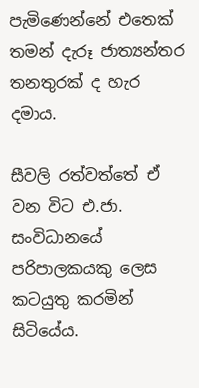පැමිණෙන්නේ එතෙක්‌ තමන් දැරූ ජාත්‍යන්තර තනතුරක්‌ ද හැර දමාය.

සීවලි රත්වත්තේ ඒ වන විට එ.ජා. සංවිධානයේ පරිපාලකයකු ලෙස කටයුතු කරමින් සිටියේය.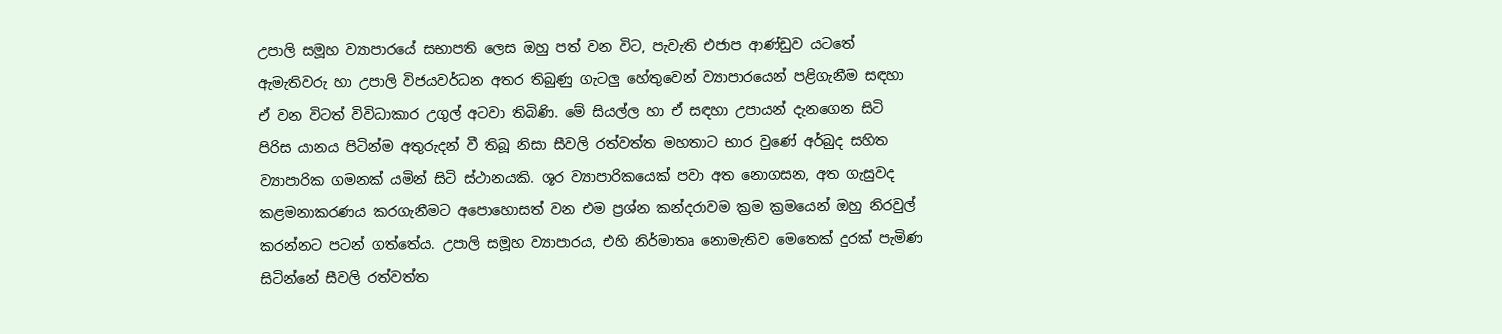උපාලි සමූහ ව්‍යාපාරයේ සභාපති ලෙස ඔහු පත් වන විට, පැවැති එජාප ආණ්‌ඩුව යටතේ ඇමැතිවරු හා උපාලි විජයවර්ධන අතර තිබුණු ගැටලු හේතුවෙන් ව්‍යාපාරයෙන් පළිගැනීම සඳහා ඒ වන විටත් විවිධාකාර උගුල් අටවා තිබිණි. මේ සියල්ල හා ඒ සඳහා උපායන් දැනගෙන සිටි පිරිස යානය පිටින්ම අතුරුදන් වී තිබූ නිසා සීවලි රත්වත්ත මහතාට භාර වුණේ අර්බුද සහිත ව්‍යාපාරික ගමනක්‌ යමින් සිටි ස්‌ථානයකි. ශූර ව්‍යාපාරිකයෙක්‌ පවා අත නොගසන, අත ගැසුවද කළමනාකරණය කරගැනීමට අපොහොසත් වන එම ප්‍රශ්න කන්දරාවම ක්‍රම ක්‍රමයෙන් ඔහු නිරවුල් කරන්නට පටන් ගත්තේය. උපාලි සමූහ ව්‍යාපාරය, එහි නිර්මාතෘ නොමැතිව මෙතෙක්‌ දුරක්‌ පැමිණ සිටින්නේ සීවලි රත්වත්ත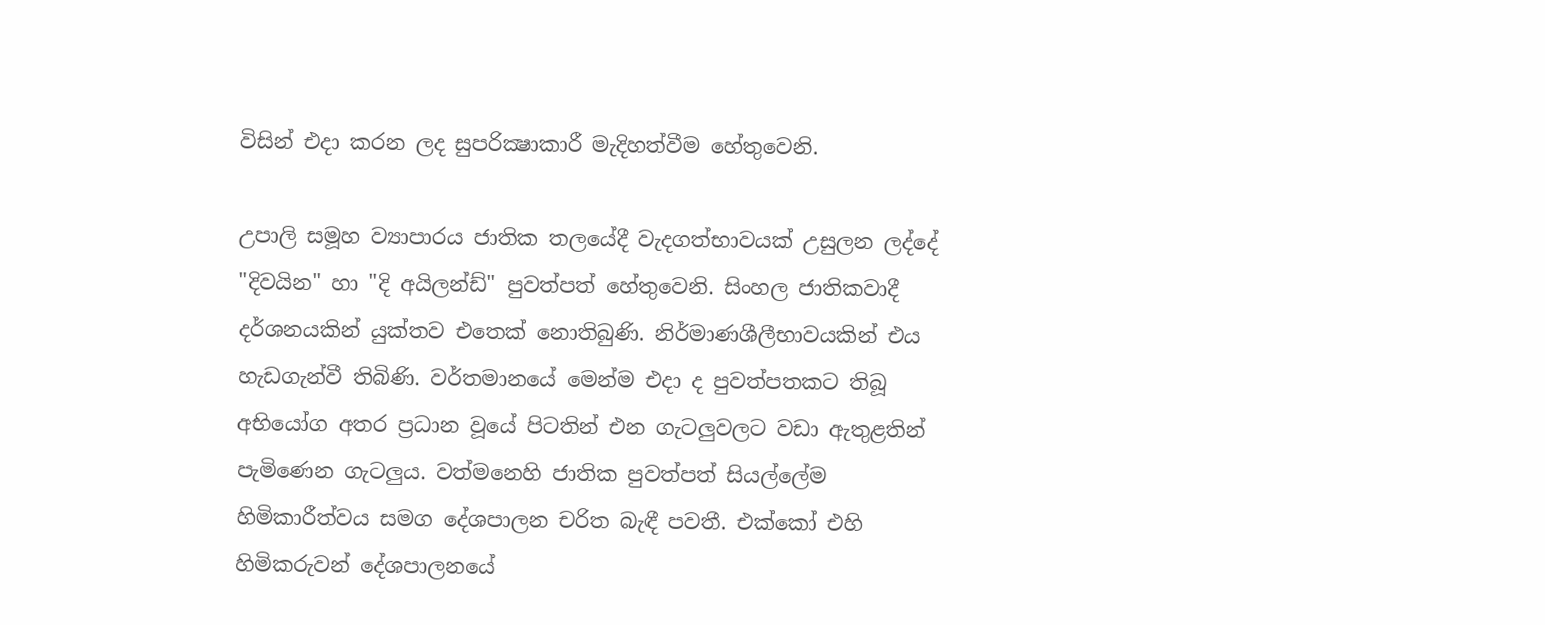විසින් එදා කරන ලද සුපරික්‍ෂාකාරී මැදිහත්වීම හේතුවෙනි.

උපාලි සමූහ ව්‍යාපාරය ජාතික තලයේදී වැදගත්භාවයක්‌ උසුලන ලද්දේ "දිවයින" හා "දි අයිලන්ඩ්" පුවත්පත් හේතුවෙනි. සිංහල ජාතිකවාදී දර්ශනයකින් යුක්‌තව එතෙක්‌ නොතිබුණි. නිර්මාණශීලීභාවයකින් එය හැඩගැන්වී තිබිණි. වර්තමානයේ මෙන්ම එදා ද පුවත්පතකට තිබූ අභියෝග අතර ප්‍රධාන වූයේ පිටතින් එන ගැටලුවලට වඩා ඇතුළතින් පැමිණෙන ගැටලුය. වත්මනෙහි ජාතික පුවත්පත් සියල්ලේම හිමිකාරීත්වය සමග දේශපාලන චරිත බැඳී පවතී. එක්‌කෝ එහි හිමිකරුවන් දේශපාලනයේ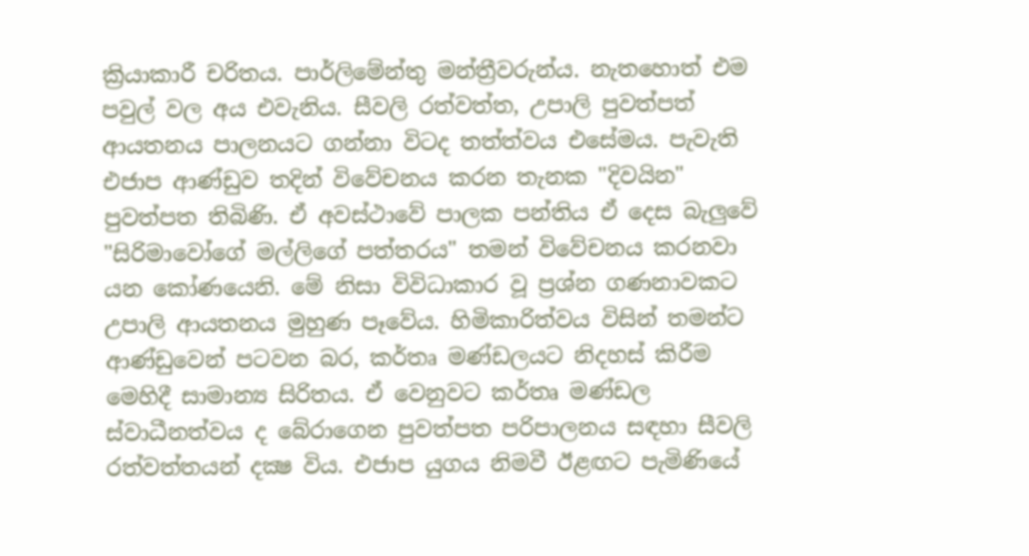ක්‍රියාකාරී චරිතය. පාර්ලිමේන්තු මන්ත්‍රීවරුන්ය. නැතහොත් එම පවුල් වල අය එවැනිය. සීවලි රත්වත්ත, උපාලි පුවත්පත් ආයතනය පාලනයට ගන්නා විටද තත්ත්වය එසේමය. පැවැති එජාප ආණ්‌ඩුව තදින් විවේචනය කරන තැනක "දිවයින" පුවත්පත තිබිණි. ඒ අවස්‌ථාවේ පාලක පන්තිය ඒ දෙස බැලුවේ "සිරිමාවෝගේ මල්ලිගේ පත්තරය" තමන් විවේචනය කරනවා යන කෝණයෙනි. මේ නිසා විවිධාකාර වූ ප්‍රශ්න ගණනාවකට උපාලි ආයතනය මුහුණ පෑවේය. හිමිකාරිත්වය විසින් තමන්ට ආණ්‌ඩුවෙන් පටවන බර, කර්තෘ මණ්‌ඩලයට නිදහස්‌ කිරීම මෙහිදී සාමාන්‍ය සිරිතය. ඒ වෙනුවට කර්තෘ මණ්‌ඩල ස්‌වාධීනත්වය ද බේරාගෙන පුවත්පත පරිපාලනය සඳහා සීවලි රත්වත්තයන් දක්‍ෂ විය. එජාප යුගය නිමවී ඊළඟට පැමිණියේ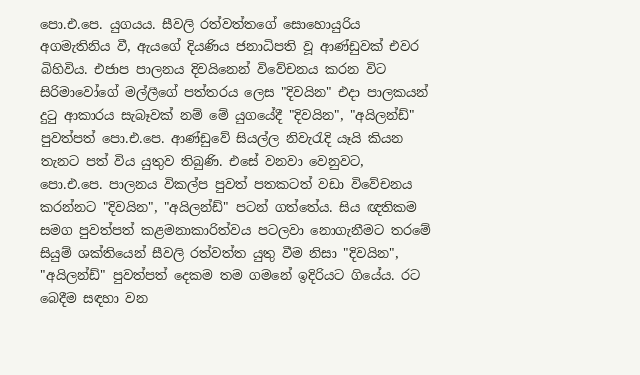පො.එ.පෙ. යුගයය. සීවලි රත්වත්තගේ සොහොයුරිය අගමැතිනිය වී, ඇයගේ දියණිය ජනාධිපති වූ ආණ්‌ඩුවක්‌ එවර බිහිවිය. එජාප පාලනය දිවයිනෙන් විවේචනය කරන විට සිරිමාවෝගේ මල්ලීගේ පත්තරය ලෙස "දිවයින" එදා පාලකයන් දුටු ආකාරය සැබෑවක්‌ නම් මේ යුගයේදී "දිවයින", "අයිලන්ඩ්" පුවත්පත් පො.එ.පෙ. ආණ්‌ඩුවේ සියල්ල නිවැරැදි යෑයි කියන තැනට පත් විය යුතුව තිබුණි. එසේ වනවා වෙනුවට, පො.එ.පෙ. පාලනය විකල්ප පුවත් පතකටත් වඩා විවේචනය කරන්නට "දිවයින", "අයිලන්ඩ්" පටන් ගත්තේය. සිය ඥතිකම සමග පුවත්පත් කළමනාකාරිත්වය පටලවා නොගැනීමට තරමේ සියුම් ශක්‌තියෙන් සීවලි රත්වත්ත යුතු වීම නිසා "දිවයින", "අයිලන්ඩ්" පුවත්පත් දෙකම තම ගමනේ ඉදිරියට ගියේය. රට බෙදීම සඳහා වන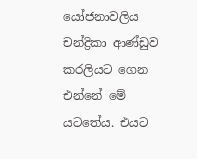යෝජනාවලිය චන්ද්‍රිකා ආණ්‌ඩුව කරලියට ගෙන එන්නේ මේ යටතේය. එයට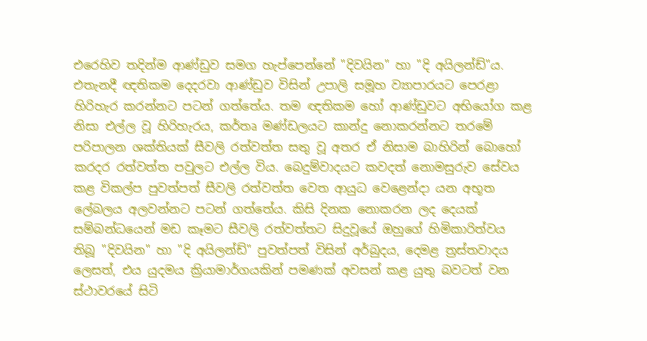එරෙහිව තදින්ම ආණ්‌ඩුව සමග හැප්පෙන්නේ "දිවයින" හා "දි අයිලන්ඩ්"ය. එතැනදී ඥතිකම දෙදරවා ආණ්‌ඩුව විසින් උපාලි සමූහ ව්‍යාපාරයට පෙරළා හිරිහැර කරන්නට පටන් ගත්තේය. තම ඥතිකම හෝ ආණ්‌ඩුවට අභියෝග කළ නිසා එල්ල වූ හිරිහැරය, කර්තෘ මණ්‌ඩලයට කාන්දු නොකරන්නට තරමේ පරිපාලන ශක්‌තියක්‌ සීවලි රත්වත්ත සතු වූ අතර ඒ නිසාම බාහිරින් බොහෝ කරදර රත්වත්ත පවුලට එල්ල විය. බෙදුම්වාදයට කවදත් නොමසුරුව සේවය කළ විකල්ප පුවත්පත් සීවලි රත්වත්ත වෙත ආයුධ වෙළෙන්දා යන අභූත ලේබලය අලවන්නට පටන් ගත්තේය. කිසි දිනක නොකරන ලද දෙයක්‌ සම්බන්ධයෙන් මඩ කෑමට සීවලි රත්වත්තට සිදුවූයේ ඔහුගේ හිමිකාරිත්වය තිබූ "දිවයින" හා "දි අයිලන්ඩ්" පුවත්පත් විසින් අර්බුදය, දෙමළ ත්‍රස්‌තවාදය ලෙසත්, එය යුදමය ක්‍රියාමාර්ගයකින් පමණක්‌ අවසන් කළ යුතු බවටත් වන ස්‌ථාවරයේ සිටි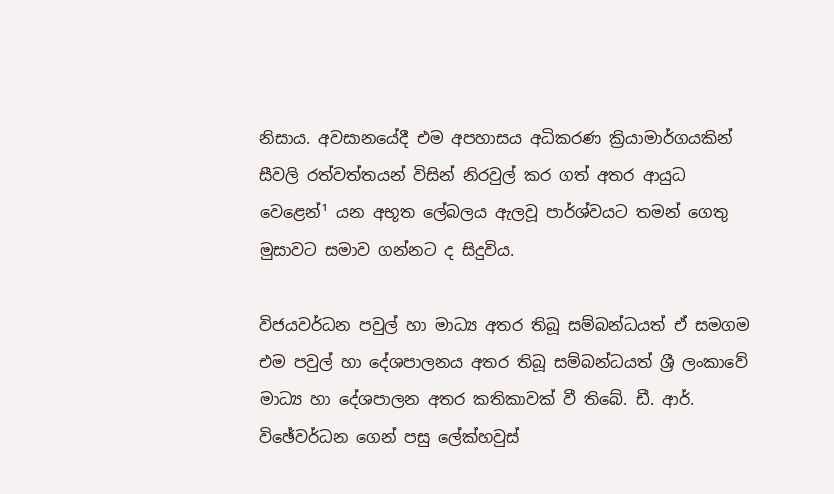නිසාය. අවසානයේදී එම අපහාසය අධිකරණ ක්‍රියාමාර්ගයකින් සීවලි රත්වත්තයන් විසින් නිරවුල් කර ගත් අතර ආයුධ වෙළෙන්¹ යන අභූත ලේබලය ඇලවූ පාර්ශ්වයට තමන් ගෙතු මුසාවට සමාව ගන්නට ද සිදුවිය.

විජයවර්ධන පවුල් හා මාධ්‍ය අතර තිබූ සම්බන්ධයත් ඒ සමගම එම පවුල් හා දේශපාලනය අතර තිබූ සම්බන්ධයත් ශ්‍රී ලංකාවේ මාධ්‍ය හා දේශපාලන අතර කතිකාවක්‌ වී තිබේ. ඩී. ආර්. විඡේවර්ධන ගෙන් පසු ලේක්‌හවුස්‌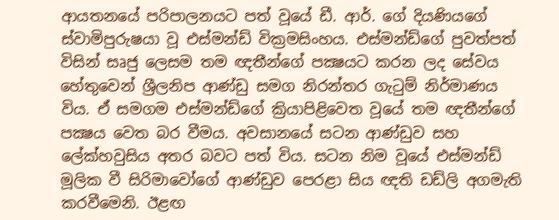ආයතනයේ පරිපාලනයට පත් වූයේ ඩී. ආර්. ගේ දියණියගේ ස්‌වාමිපුරුෂයා වූ එස්‌මන්ඩ් වික්‍රමසිංහය. එස්‌මන්ඩ්ගේ පුවත්පත් විසින් සෘජු ලෙසම තම ඥතීන්ගේ පක්‍ෂයට කරන ලද සේවය හේතුවෙන් ශ්‍රීලනිප ආණ්‌ඩු සමග නිරන්තර ගැටුම් නිර්මාණය විය. ඒ සමගම එස්‌මන්ඩ්ගේ ක්‍රියාපිළිවෙත වූයේ තම ඥතීන්ගේ පක්‍ෂය වෙත බර වීමය. අවසානයේ සටන ආණ්‌ඩුව සහ ලේක්‌හවුසිය අතර බවට පත් විය. සටන නිම වූයේ එස්‌මන්ඩ් මූලික වී සිරිමාවෝගේ ආණ්‌ඩුව පෙරළා සිය ඥති ඩඩ්ලි අගමැති කරවීමෙනි. ඊළඟ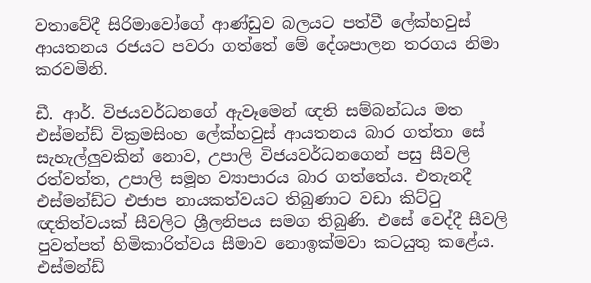වතාවේදී සිරිමාවෝගේ ආණ්‌ඩුව බලයට පත්වී ලේක්‌හවුස්‌ ආයතනය රජයට පවරා ගත්තේ මේ දේශපාලන තරගය නිමා කරවමිනි.

ඩී. ආර්. විජයවර්ධනගේ ඇවෑමෙන් ඥති සම්බන්ධය මත එස්‌මන්ඩ් වික්‍රමසිංහ ලේක්‌හවුස්‌ ආයතනය බාර ගත්තා සේ සැහැල්ලුවකින් නොව, උපාලි විජයවර්ධනගෙන් පසු සීවලි රත්වත්ත, උපාලි සමූහ ව්‍යාපාරය බාර ගත්තේය. එතැනදී එස්‌මන්ඩ්ට එජාප නායකත්වයට තිබුණාට වඩා කිට්‌ටු ඥතිත්වයක්‌ සීවලිට ශ්‍රීලනිපය සමග තිබුණි. එසේ වෙද්දී සීවලි පුවත්පත් හිමිකාරිත්වය සීමාව නොඉක්‌මවා කටයුතු කළේය. එස්‌මන්ඩ්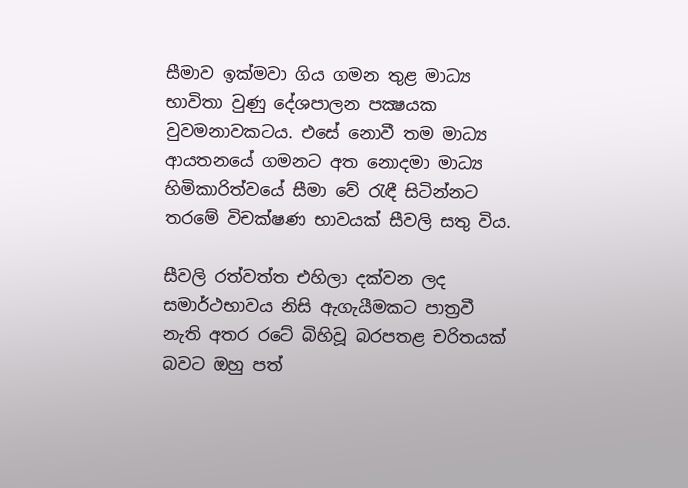සීමාව ඉක්‌මවා ගිය ගමන තුළ මාධ්‍ය භාවිතා වුණු දේශපාලන පක්‍ෂයක වුවමනාවකටය. එසේ නොවී තම මාධ්‍ය ආයතනයේ ගමනට අත නොදමා මාධ්‍ය හිමිකාරිත්වයේ සීමා වේ රැඳී සිටින්නට තරමේ විචක්‌ෂණ භාවයක්‌ සීවලි සතු විය.

සීවලි රත්වත්ත එහිලා දක්‌වන ලද සමාර්ථභාවය නිසි ඇගැයීමකට පාත්‍රවී නැති අතර රටේ බිහිවූ බරපතළ චරිතයක්‌ බවට ඔහු පත්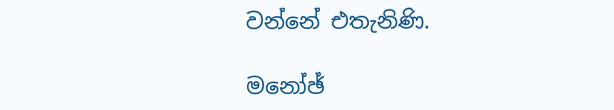වන්නේ එතැනිණි.

මනෝඡ්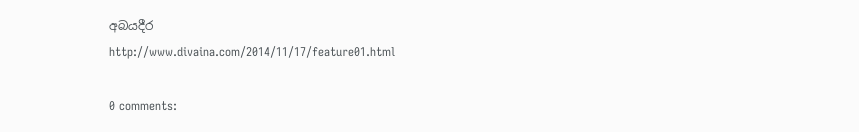අබයදීර
http://www.divaina.com/2014/11/17/feature01.html

0 comments: